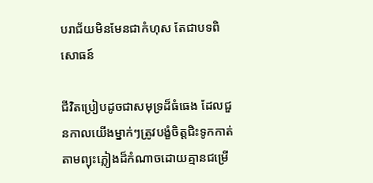បរាជ័យមិនមែនជាកំហុស តែជាបទពិសោធន៍

ជីវិតប្រៀបដូចជាសមុទ្រដ៏ធំធេង ដែលជួនកាលយើងម្នាក់ៗត្រូវបង្ខំចិត្តជិះទូកកាត់តាមព្យុះភ្លៀងដ៏កំណាចដោយគ្មានជម្រើ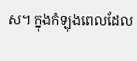ស។ ក្នុងកំឡុងពេលដែល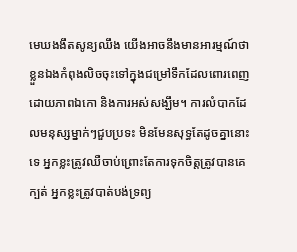មេឃងងឹតសូន្យឈឹង យើងអាចនឹងមានអារម្មណ៍ថាខ្លួនឯងកំពុងលិចចុះទៅក្នុងជម្រៅទឹកដែលពោរពេញដោយភាពឯកោ និងការអស់សង្ឃឹម។ ការលំបាកដែលមនុស្សម្នាក់ៗជួបប្រទះ មិនមែនសុទ្ធតែដូចគ្នានោះទេ អ្នកខ្លះត្រូវឈឺចាប់ព្រោះតែការទុកចិត្តត្រូវបានគេក្បត់ អ្នកខ្លះត្រូវបាត់បង់ទ្រព្យ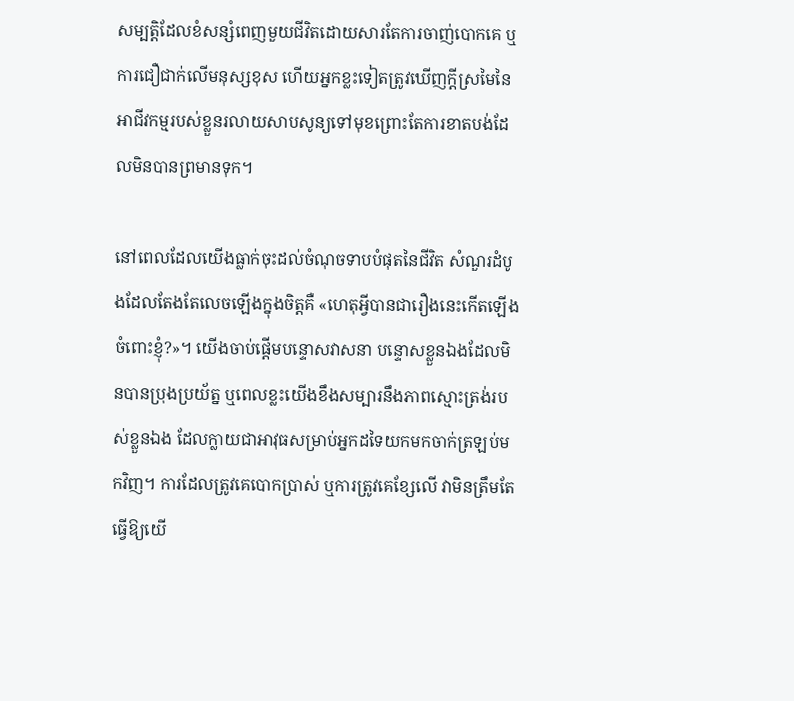សម្បត្តិដែលខំសន្សំពេញមួយជីវិតដោយសារតែការចាញ់បោកគេ ឬការជឿជាក់លើមនុស្សខុស ហើយអ្នកខ្លះទៀតត្រូវឃើញក្តីស្រមៃនៃអាជីវកម្មរបស់ខ្លួនរលាយសាបសូន្យទៅមុខព្រោះតែការខាតបង់ដែលមិនបានព្រមានទុក។

នៅពេលដែលយើងធ្លាក់ចុះដល់ចំណុចទាបបំផុតនៃជីវិត សំណួរដំបូងដែលតែងតែលេចឡើងក្នុងចិត្តគឺ «ហេតុអ្វីបានជារឿងនេះកើតឡើងចំពោះខ្ញុំ?»។ យើងចាប់ផ្តើមបន្ទោសវាសនា បន្ទោសខ្លួនឯងដែលមិនបានប្រុងប្រយ័ត្ន ឬពេលខ្លះយើងខឹងសម្បារនឹងភាពស្មោះត្រង់របស់ខ្លួនឯង ដែលក្លាយជាអាវុធសម្រាប់អ្នកដទៃយកមកចាក់ត្រឡប់មកវិញ។ ការដែលត្រូវគេបោកប្រាស់ ឬការត្រូវគេខ្សែលើ វាមិនត្រឹមតែធ្វើឱ្យយើ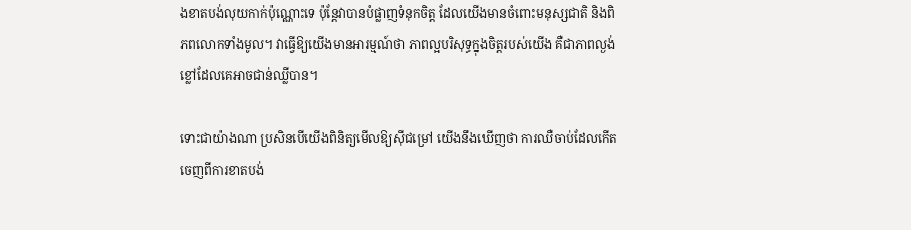ងខាតបង់លុយកាក់ប៉ុណ្ណោះទេ ប៉ុន្តែវាបានបំផ្លាញទំនុកចិត្ត ដែលយើងមានចំពោះមនុស្សជាតិ និងពិភពលោកទាំងមូល។ វាធ្វើឱ្យយើងមានអារម្មណ៍ថា ភាពល្អបរិសុទ្ធក្នុងចិត្តរបស់យើង គឺជាភាពល្ងង់ខ្លៅដែលគេអាចជាន់ឈ្លីបាន។

ទោះជាយ៉ាងណា ប្រសិនបើយើងពិនិត្យមើលឱ្យស៊ីជម្រៅ យើងនឹងឃើញថា ការឈឺចាប់ដែលកើតចេញពីការខាតបង់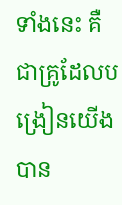ទាំងនេះ គឺជាគ្រូដែលបង្រៀនយើងបាន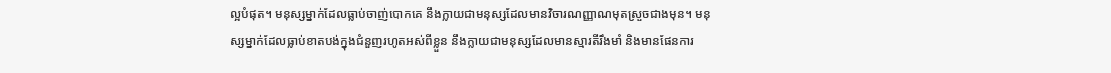ល្អបំផុត។ មនុស្សម្នាក់ដែលធ្លាប់ចាញ់បោកគេ នឹងក្លាយជាមនុស្សដែលមានវិចារណញ្ញាណមុតស្រួចជាងមុន។ មនុស្សម្នាក់ដែលធ្លាប់ខាតបង់ក្នុងជំនួញរហូតអស់ពីខ្លួន នឹងក្លាយជាមនុស្សដែលមានស្មារតីរឹងមាំ និងមានផែនការ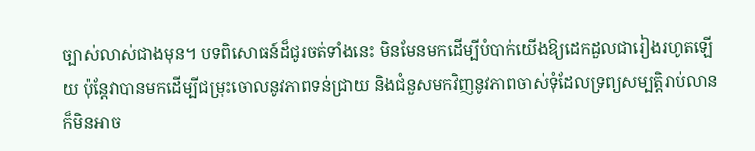ច្បាស់លាស់ជាងមុន។ បទពិសោធន៍ដ៏ជូរចត់ទាំងនេះ មិនមែនមកដើម្បីបំបាក់យើងឱ្យដេកដួលជារៀងរហូតឡើយ ប៉ុន្តែវាបានមកដើម្បីជម្រុះចោលនូវភាពទន់ជ្រាយ និងជំនួសមកវិញនូវភាពចាស់ទុំដែលទ្រព្យសម្បត្តិរាប់លានក៏មិនអាច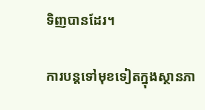ទិញបានដែរ។

ការបន្តទៅមុខទៀតក្នុងស្ថានភា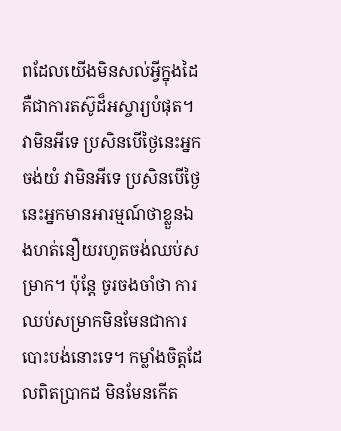ពដែលយើងមិនសល់អ្វីក្នុងដៃ គឺជាការតស៊ូដ៏អស្ចារ្យបំផុត។ វាមិនអីទេ ប្រសិនបើថ្ងៃនេះអ្នកចង់យំ វាមិនអីទេ ប្រសិនបើថ្ងៃនេះអ្នកមានអារម្មណ៍ថាខ្លួនឯងហត់នឿយរហូតចង់ឈប់សម្រាក។ ប៉ុន្តែ ចូរចងចាំថា ការឈប់សម្រាកមិនមែនជាការបោះបង់នោះទេ។ កម្លាំងចិត្តដែលពិតប្រាកដ មិនមែនកើត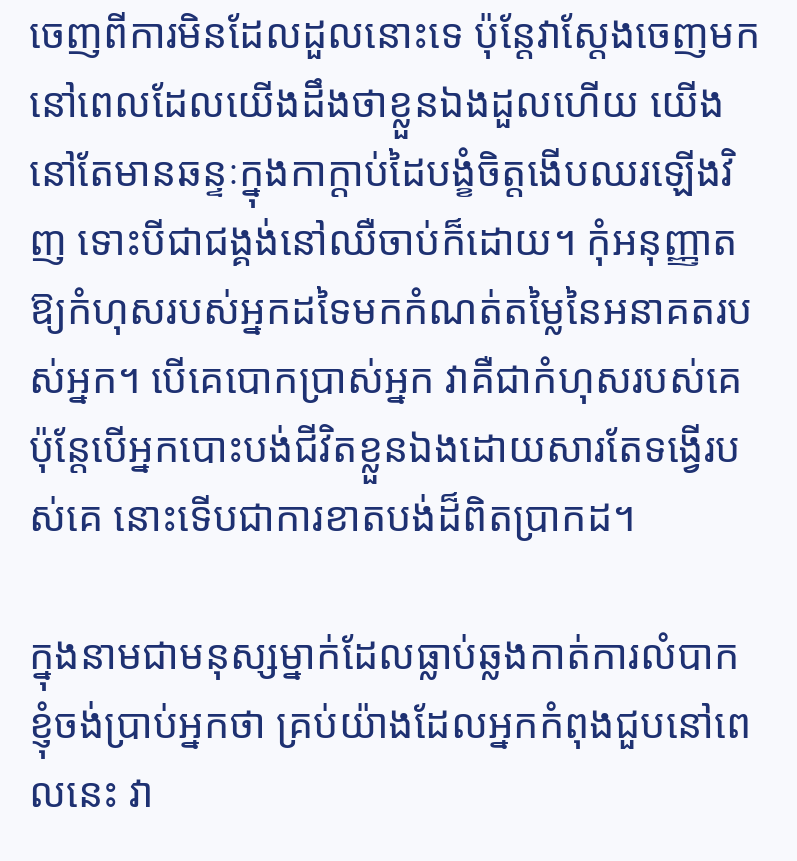ចេញពីការមិនដែលដួលនោះទេ ប៉ុន្តែវាស្ដែងចេញមកនៅពេលដែលយើងដឹងថាខ្លួនឯងដួលហើយ យើងនៅតែមានឆន្ទៈក្នុងកាក្តាប់ដៃបង្ខំចិត្តងើបឈរឡើងវិញ ទោះបីជាជង្គង់នៅឈឺចាប់ក៏ដោយ។ កុំអនុញ្ញាតឱ្យកំហុសរបស់អ្នកដទៃមកកំណត់តម្លៃនៃអនាគតរបស់អ្នក។ បើគេបោកប្រាស់អ្នក វាគឺជាកំហុសរបស់គេ ប៉ុន្តែបើអ្នកបោះបង់ជីវិតខ្លួនឯងដោយសារតែទង្វើរបស់គេ នោះទើបជាការខាតបង់ដ៏ពិតប្រាកដ។

ក្នុងនាមជាមនុស្សម្នាក់ដែលធ្លាប់ឆ្លងកាត់ការលំបាក ខ្ញុំចង់ប្រាប់អ្នកថា គ្រប់យ៉ាងដែលអ្នកកំពុងជួបនៅពេលនេះ វា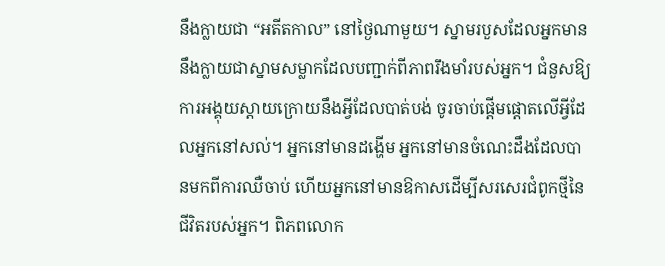នឹងក្លាយជា “អតីតកាល” នៅថ្ងៃណាមួយ។ ស្នាមរបួសដែលអ្នកមាននឹងក្លាយជាស្នាមសម្លាកដែលបញ្ជាក់ពីភាពរឹងមាំរបស់អ្នក។ ជំនួសឱ្យការអង្គុយស្តាយក្រោយនឹងអ្វីដែលបាត់បង់ ចូរចាប់ផ្តើមផ្តោតលើអ្វីដែលអ្នកនៅសល់។ អ្នកនៅមានដង្ហើម អ្នកនៅមានចំណេះដឹងដែលបានមកពីការឈឺចាប់ ហើយអ្នកនៅមានឱកាសដើម្បីសរសេរជំពូកថ្មីនៃជីវិតរបស់អ្នក។ ពិភពលោក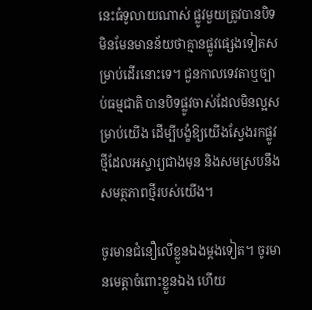នេះធំទូលាយណាស់ ផ្លូវមួយត្រូវបានបិទ មិនមែនមានន័យថាគ្មានផ្លូវផ្សេងទៀតសម្រាប់ដើរនោះទេ។ ជួនកាលទេវតាឬច្បាប់ធម្មជាតិ បានបិទផ្លូវចាស់ដែលមិនល្អសម្រាប់យើង ដើម្បីបង្ខំឱ្យយើងស្វែងរកផ្លូវថ្មីដែលអស្ចារ្យជាងមុន និងសមស្របនឹងសមត្ថភាពថ្មីរបស់យើង។

ចូរមានជំនឿលើខ្លួនឯងម្តងទៀត។ ចូរមានមេត្តាចំពោះខ្លួនឯង ហើយ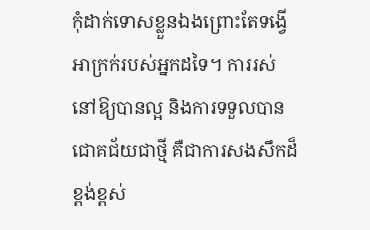កុំដាក់ទោសខ្លួនឯងព្រោះតែទង្វើអាក្រក់របស់អ្នកដទៃ។ ការរស់នៅឱ្យបានល្អ និងការទទួលបានជោគជ័យជាថ្មី គឺជាការសងសឹកដ៏ខ្ពង់ខ្ពស់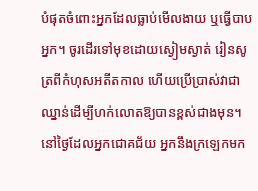បំផុតចំពោះអ្នកដែលធ្លាប់មើលងាយ ឬធ្វើបាបអ្នក។ ចូរដើរទៅមុខដោយស្ងៀមស្ងាត់ រៀនសូត្រពីកំហុសអតីតកាល ហើយប្រើប្រាស់វាជាឈ្នាន់ដើម្បីហក់លោតឱ្យបានខ្ពស់ជាងមុន។ នៅថ្ងៃដែលអ្នកជោគជ័យ អ្នកនឹងក្រឡេកមក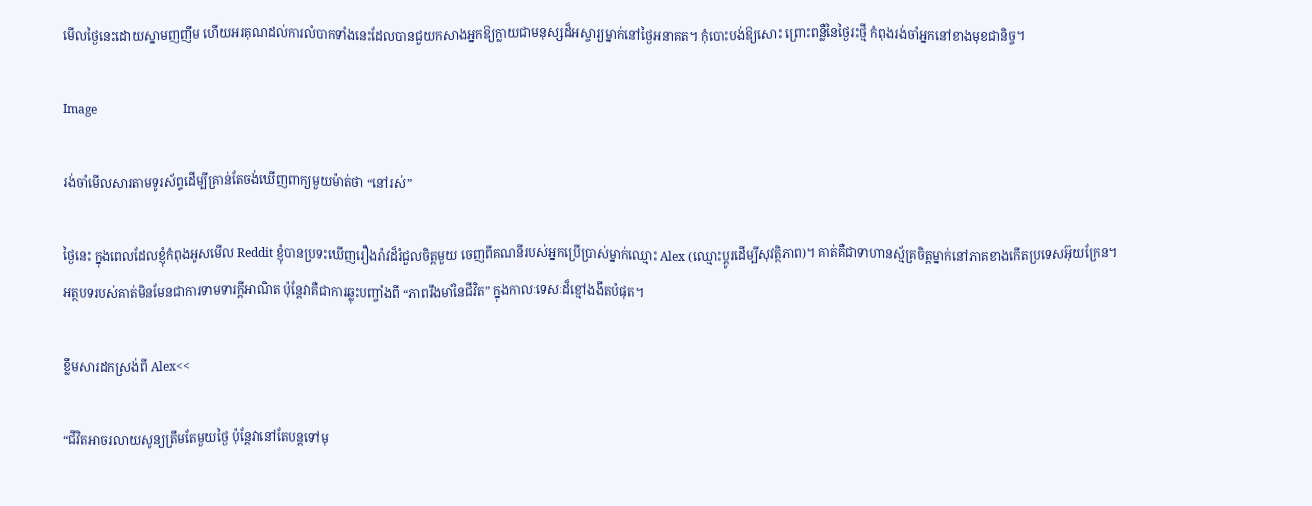មើលថ្ងៃនេះដោយស្នាមញញឹម ហើយអរគុណដល់ការលំបាកទាំងនេះដែលបានជួយកសាងអ្នកឱ្យក្លាយជាមនុស្សដ៏អស្ចារ្យម្នាក់នៅថ្ងៃអនាគត។ កុំបោះបង់ឱ្យសោះ ព្រោះពន្លឺនៃថ្ងៃរះថ្មី កំពុងរង់ចាំអ្នកនៅខាងមុខជានិច្ច។

Image

រង់ចាំមើលសារតាមទូរស័ព្ទដើម្បីគ្រាន់តែចង់ឃើញពាក្យមួយម៉ាត់ថា “នៅរស់”

ថ្ងៃនេះ ក្នុងពេលដែលខ្ញុំកំពុងអូសមើល Reddit ខ្ញុំបានប្រទះឃើញរឿងរ៉ាវដ៏រំជួលចិត្តមួយ ចេញពីគណនីរបស់អ្នកប្រើប្រាស់ម្នាក់ឈ្មោះ Alex (ឈ្មោះប្តូរដើម្បីសុវត្ថិភាព)។ គាត់គឺជាទាហានស្ម័គ្រចិត្តម្នាក់នៅភាគខាងកើតប្រទេសអ៊ុយក្រែន។ អត្ថបទរបស់គាត់មិនមែនជាការទាមទារក្តីអាណិត ប៉ុន្តែវាគឺជាការឆ្លុះបញ្ចាំងពី “ភាពរឹងមាំនៃជីវិត” ក្នុងកាលៈទេសៈដ៏ខ្មៅងងឹតបំផុត។

ខ្លឹមសារដកស្រង់ពី Alex<<

“ជីវិតអាចរលាយសូន្យត្រឹមតែមួយថ្ងៃ ប៉ុន្តែវានៅតែបន្តទៅមុ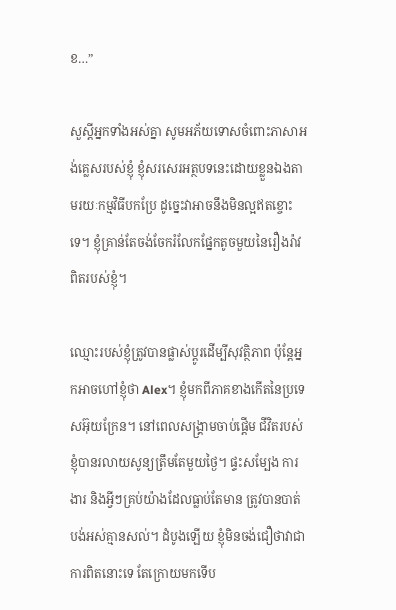ខ…”

សួស្ដីអ្នកទាំងអស់គ្នា សូមអភ័យទោសចំពោះភាសាអង់គ្លេសរបស់ខ្ញុំ ខ្ញុំសរសេរអត្ថបទនេះដោយខ្លួនឯងតាមរយៈកម្មវិធីបកប្រែ ដូច្នេះវាអាចនឹងមិនល្អឥតខ្ចោះទេ។ ខ្ញុំគ្រាន់តែចង់ចែករំលែកផ្នែកតូចមួយនៃរឿងរ៉ាវពិតរបស់ខ្ញុំ។

ឈ្មោះរបស់ខ្ញុំត្រូវបានផ្លាស់ប្តូរដើម្បីសុវត្ថិភាព ប៉ុន្តែអ្នកអាចហៅខ្ញុំថា Alex។ ខ្ញុំមកពីភាគខាងកើតនៃប្រទេសអ៊ុយក្រែន។ នៅពេលសង្គ្រាមចាប់ផ្ដើម ជីវិតរបស់ខ្ញុំបានរលាយសូន្យត្រឹមតែមួយថ្ងៃ។ ផ្ទះសម្បែង ការងារ និងអ្វីៗគ្រប់យ៉ាងដែលធ្លាប់តែមាន ត្រូវបានបាត់បង់អស់គ្មានសល់។ ដំបូងឡើយ ខ្ញុំមិនចង់ជឿថាវាជាការពិតនោះទេ តែក្រោយមកទើប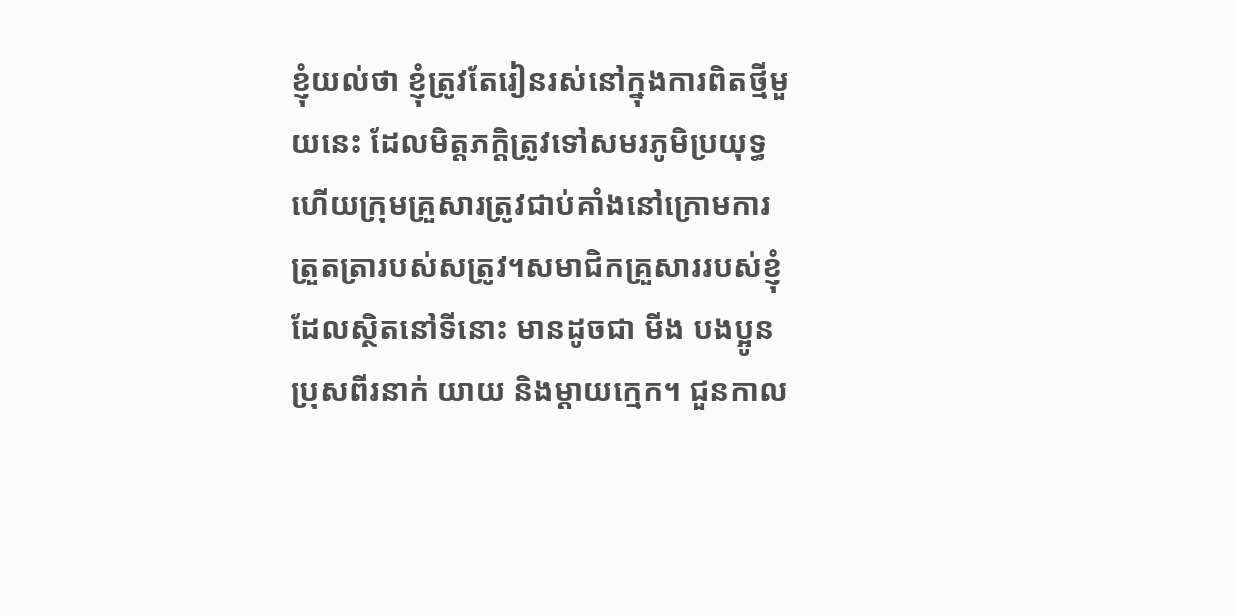ខ្ញុំយល់ថា ខ្ញុំត្រូវតែរៀនរស់នៅក្នុងការពិតថ្មីមួយនេះ ដែលមិត្តភក្តិត្រូវទៅសមរភូមិប្រយុទ្ធ ហើយក្រុមគ្រួសារត្រូវជាប់គាំងនៅក្រោមការត្រួតត្រារបស់សត្រូវ។សមាជិកគ្រួសាររបស់ខ្ញុំដែលស្ថិតនៅទីនោះ មានដូចជា មីង បងប្អូនប្រុសពីរនាក់ យាយ និងម្ដាយក្មេក។ ជួនកាល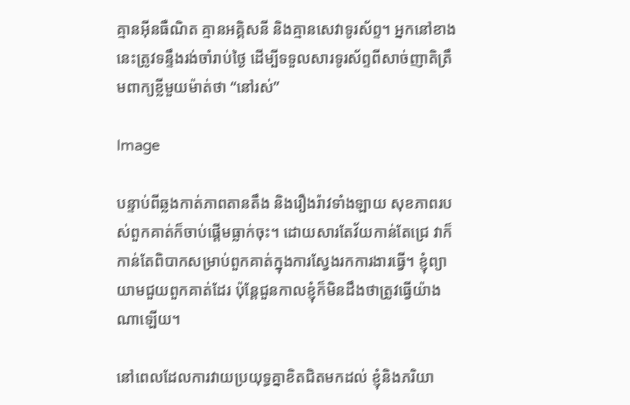គ្មានអ៊ីនធឺណិត គ្មានអគ្គិសនី និងគ្មានសេវាទូរស័ព្ទ។ អ្នកនៅខាងនេះត្រូវទន្ទឹងរង់ចាំរាប់ថ្ងៃ ដើម្បីទទួលសារទូរស័ព្ទពីសាច់ញាតិត្រឹមពាក្យខ្លីមួយម៉ាត់ថា “នៅរស់”

Image

បន្ទាប់ពីឆ្លងកាត់ភាពតានតឹង និងរឿងរ៉ាវទាំងឡាយ សុខភាពរបស់ពួកគាត់ក៏ចាប់ផ្ដើមធ្លាក់ចុះ។ ដោយសារតែវ័យកាន់តែជ្រេ វាក៏កាន់តែពិបាកសម្រាប់ពួកគាត់ក្នុងការស្វែងរកការងារធ្វើ។ ខ្ញុំព្យាយាមជួយពួកគាត់ដែរ ប៉ុន្តែជួនកាលខ្ញុំក៏មិនដឹងថាត្រូវធ្វើយ៉ាងណាឡើយ។

នៅពេលដែលការវាយប្រយុទ្ធគ្នាខិតជិតមកដល់ ខ្ញុំនិងភរិយា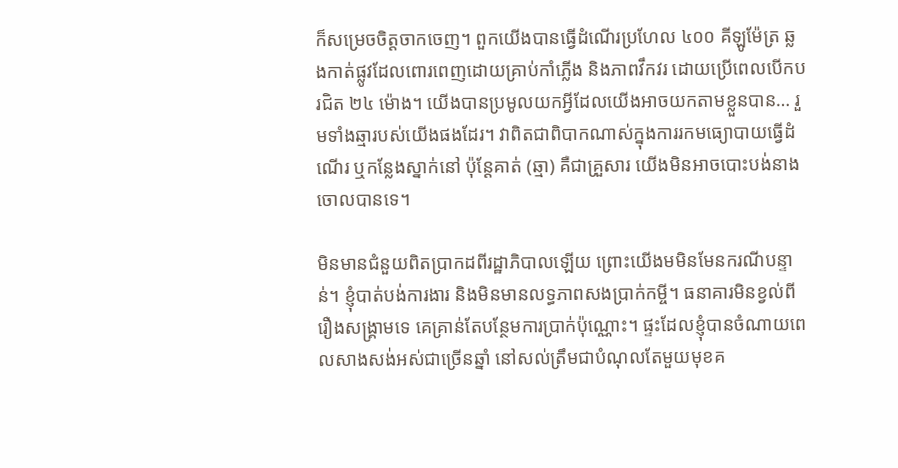ក៏សម្រេចចិត្តចាកចេញ។ ពួកយើងបានធ្វើដំណើរប្រហែល ៤០០ គីឡូម៉ែត្រ ឆ្លងកាត់ផ្លូវដែលពោរពេញដោយគ្រាប់កាំភ្លើង និងភាពវឹកវរ ដោយប្រើពេលបើកបរជិត ២៤ ម៉ោង។ យើងបានប្រមូលយកអ្វីដែលយើងអាចយកតាមខ្លួនបាន… រួមទាំងឆ្មារបស់យើងផងដែរ។ វាពិតជាពិបាកណាស់ក្នុងការរកមធ្យោបាយធ្វើដំណើរ ឬកន្លែងស្នាក់នៅ ប៉ុន្តែគាត់ (ឆ្មា) គឺជាគ្រួសារ យើងមិនអាចបោះបង់នាងចោលបានទេ។

មិនមានជំនួយពិតប្រាកដពីរដ្ឋាភិបាលឡើយ ព្រោះយើងមមិនមែនករណីបន្ទាន់។ ខ្ញុំបាត់បង់ការងារ និងមិនមានលទ្ធភាពសងប្រាក់កម្ចី។ ធនាគារមិនខ្វល់ពីរឿងសង្គ្រាមទេ គេគ្រាន់តែបន្ថែមការប្រាក់ប៉ុណ្ណោះ។ ផ្ទះដែលខ្ញុំបានចំណាយពេលសាងសង់អស់ជាច្រើនឆ្នាំ នៅសល់ត្រឹមជាបំណុលតែមួយមុខគ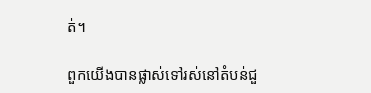ត់។

ពួកយើងបានផ្លាស់ទៅរស់នៅតំបន់ជួ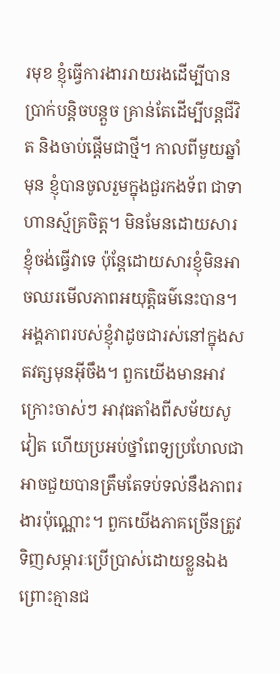រមុខ ខ្ញុំធ្វើការងាររាយរងដើម្បីបានប្រាក់បន្តិចបន្តួច គ្រាន់តែដើម្បីបន្តជីវិត និងចាប់ផ្ដើមជាថ្មី។ កាលពីមួយឆ្នាំមុន ខ្ញុំបានចូលរួមក្នុងជួរកងទ័ព ជាទាហានស្ម័គ្រចិត្ត។ មិនមែនដោយសារខ្ញុំចង់ធ្វើវាទេ ប៉ុន្តែដោយសារខ្ញុំមិនអាចឈរមើលភាពអយុត្តិធម៌នេះបាន។ អង្គភាពរបស់ខ្ញុំវាដូចជារស់នៅក្នុងសតវត្សមុនអ៊ីចឹង។ ពួកយើងមានអាវក្រោះចាស់ៗ អាវុធតាំងពីសម័យសូវៀត ហើយប្រអប់ថ្នាំពេទ្យប្រហែលជាអាចជួយបានត្រឹមតែទប់ទល់នឹងភាពរងារប៉ុណ្ណោះ។ ពួកយើងភាគច្រើនត្រូវទិញសម្ភារៈប្រើប្រាស់ដោយខ្លួនឯង ព្រោះគ្មានជ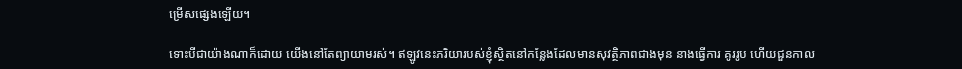ម្រើសផ្សេងឡើយ។

ទោះបីជាយ៉ាងណាក៏ដោយ យើងនៅតែព្យាយាមរស់។ ឥឡូវនេះភរិយារបស់ខ្ញុំស្ថិតនៅកន្លែងដែលមានសុវត្ថិភាពជាងមុន នាងធ្វើការ គូររូប ហើយជួនកាល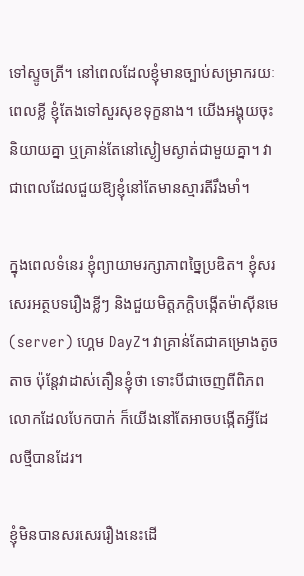ទៅស្ទូចត្រី។ នៅពេលដែលខ្ញុំមានច្បាប់សម្រាករយៈពេលខ្លី ខ្ញុំតែងទៅសួរសុខទុក្ខនាង។ យើងអង្គុយចុះ និយាយគ្នា ឬគ្រាន់តែនៅស្ងៀមស្ងាត់ជាមួយគ្នា។ វាជាពេលដែលជួយឱ្យខ្ញុំនៅតែមានស្មារតីរឹងមាំ។

ក្នុងពេលទំនេរ ខ្ញុំព្យាយាមរក្សាភាពច្នៃប្រឌិត។ ខ្ញុំសរសេរអត្ថបទរឿងខ្លីៗ និងជួយមិត្តភក្តិបង្កើតម៉ាស៊ីនមេ (server) ហ្គេម DayZ។ វាគ្រាន់តែជាគម្រោងតូចតាច ប៉ុន្តែវាដាស់តឿនខ្ញុំថា ទោះបីជាចេញពីពិភពលោកដែលបែកបាក់ ក៏យើងនៅតែអាចបង្កើតអ្វីដែលថ្មីបានដែរ។

ខ្ញុំមិនបានសរសេររឿងនេះដើ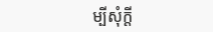ម្បីសុំក្តី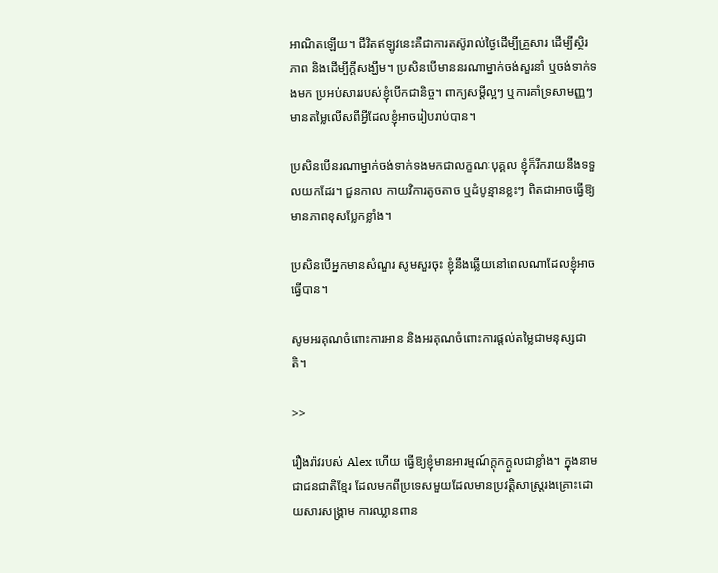អាណិតឡើយ។ ជីវិតឥឡូវនេះគឺជាការតស៊ូរាល់ថ្ងៃដើម្បីគ្រួសារ ដើម្បីស្ថិរភាព និងដើម្បីក្តីសង្ឃឹម។ ប្រសិនបើមាននរណាម្នាក់ចង់សួរនាំ ឬចង់ទាក់ទងមក ប្រអប់សាររបស់ខ្ញុំបើកជានិច្ច។ ពាក្យសម្តីល្អៗ ឬការគាំទ្រសាមញ្ញៗ មានតម្លៃលើសពីអ្វីដែលខ្ញុំអាចរៀបរាប់បាន។

ប្រសិនបើនរណាម្នាក់ចង់ទាក់ទងមកជាលក្ខណៈបុគ្គល ខ្ញុំក៏រីករាយនឹងទទួលយកដែរ។ ជួនកាល កាយវិការតូចតាច ឬដំបូន្មានខ្លះៗ ពិតជាអាចធ្វើឱ្យមានភាពខុសប្លែកខ្លាំង។

ប្រសិនបើអ្នកមានសំណួរ សូមសួរចុះ ខ្ញុំនឹងឆ្លើយនៅពេលណាដែលខ្ញុំអាចធ្វើបាន។

សូមអរគុណចំពោះការអាន និងអរគុណចំពោះការផ្ដល់តម្លៃជាមនុស្សជាតិ។

>>

រឿងរ៉ាវរបស់ Alex ហើយ ធ្វើឱ្យខ្ញុំមានអារម្មណ៍ក្តុកក្តួលជាខ្លាំង។ ក្នុងនាមជាជនជាតិខ្មែរ ដែលមកពីប្រទេសមួយដែលមានប្រវត្តិសាស្ត្ររងគ្រោះដោយសារសង្គ្រាម ការឈ្លានពាន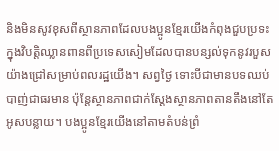និងមិនសូវខុសពីស្ថានភាពដែលបងប្អូនខ្មែរយើងកំពុងជួបប្រទះក្នុងវិបត្តិឈ្លានពានពីប្រទេសសៀមដែលបានបន្សល់ទុកនូវរបួសយ៉ាងជ្រៅសម្រាប់ពលរដ្ឋយើង។ សព្វថ្ងៃ ទោះបីជាមានបទឈប់បាញ់ជាធរមាន ប៉ុន្តែស្ថានភាពជាក់ស្តែងស្ថានភាពតានតឹងនៅតែអូសបន្លាយ។ បងប្អូនខ្មែរយើងនៅតាមតំបន់ព្រំ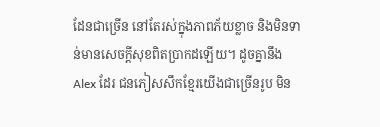ដែនជាច្រើន នៅតែរស់ក្នុងភាពភ័យខ្លាច និងមិនទាន់មានសេចក្តីសុខពិតប្រាកដឡើយ។ ដូចគ្នានឹង Alex ដែរ ជនភៀសសឹកខ្មែរយើងជាច្រើនរូប មិន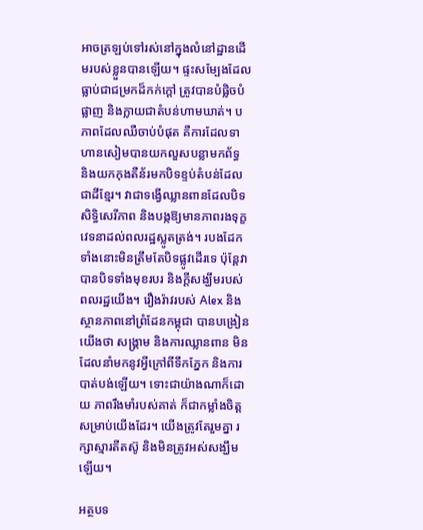អាចត្រឡប់ទៅរស់នៅក្នុងលំនៅដ្ឋានដើមរបស់ខ្លួនបានឡើយ។ ផ្ទះសម្បែងដែលធ្លាប់ជាជម្រកដ៏កក់ក្តៅ ត្រូវបានបំផ្លិចបំផ្លាញ និងក្លាយជាតំបន់ហាមឃាត់។ បភាពដែលឈឺចាប់បំផុត គឺការដែលទាហានសៀមបានយកលួសបន្លាមកព័ទ្ធ និងយកកុងតឺន័រមកបិទខ្ទប់តំបន់ដែលជាដីខ្មែរ។ វាជាទង្វើឈ្លានពានដែលបិទសិទ្ធិសេរីភាព និងបង្កឱ្យមានភាពរងទុក្ខវេទនាដល់ពលរដ្ឋស្លូតត្រង់។ របងដែកទាំងនោះមិនត្រឹមតែបិទផ្លូវដើរទេ ប៉ុន្តែវាបានបិទទាំងមុខរបរ និងក្តីសង្ឃឹមរបស់ពលរដ្ឋយើង។ រឿងរ៉ាវរបស់ Alex និងស្ថានភាពនៅព្រំដែនកម្ពុជា បានបង្រៀនយើងថា សង្គ្រាម និងការឈ្លានពាន មិនដែលនាំមកនូវអ្វីក្រៅពីទឹកភ្នែក និងការបាត់បង់ឡើយ។ ទោះជាយ៉ាងណាក៏ដោយ ភាពរឹងមាំរបស់គាត់ ក៏ជាកម្លាំងចិត្តសម្រាប់យើងដែរ។ យើងត្រូវតែរួមគ្នា រក្សាស្មារតីតស៊ូ និងមិនត្រូវអស់សង្ឃឹមឡើយ។

អត្ថបទ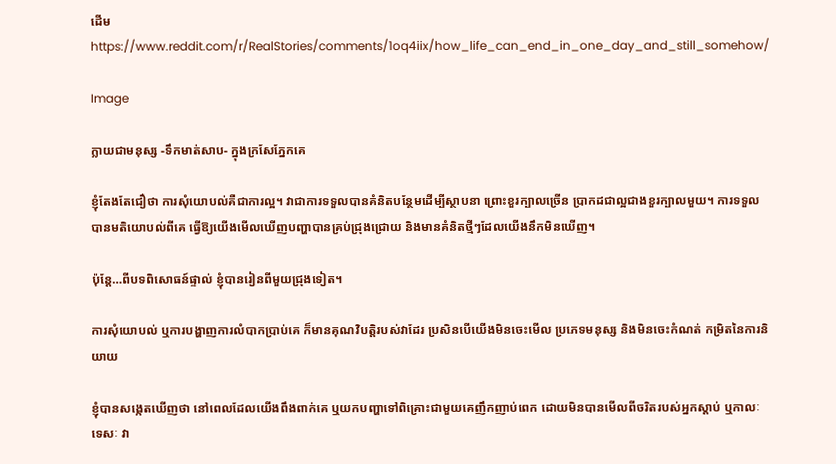ដើមhttps://www.reddit.com/r/RealStories/comments/1oq4iix/how_life_can_end_in_one_day_and_still_somehow/

Image

ក្លាយជាមនុស្ស -ទឹកមាត់សាប- ក្នុងក្រសែភ្នែកគេ

ខ្ញុំតែងតែជឿថា ការសុំយោបល់គឺជាការល្អ។ វាជាការទទួលបានគំនិតបន្ថែមដើម្បីស្ថាបនា ព្រោះខួរក្បាលច្រើន ប្រាកដជាល្អជាងខួរក្បាលមួយ។ ការទទួលបានមតិយោបល់ពីគេ ធ្វើឱ្យយើងមើលឃើញបញ្ហាបានគ្រប់ជ្រុងជ្រោយ និងមានគំនិតថ្មីៗដែលយើងនឹកមិនឃើញ។

ប៉ុន្តែ…ពីបទពិសោធន៍ផ្ទាល់ ខ្ញុំបានរៀនពីមួយជ្រុងទៀត។

ការសុំយោបល់ ឬការបង្ហាញការលំបាកប្រាប់គេ ក៏មានគុណវិបត្តិរបស់វាដែរ ប្រសិនបើយើងមិនចេះមើល ប្រភេទមនុស្ស និងមិនចេះកំណត់ កម្រិតនៃការនិយាយ

ខ្ញុំបានសង្កេតឃើញថា នៅពេលដែលយើងពឹងពាក់គេ ឬយកបញ្ហាទៅពិគ្រោះជាមួយគេញឹកញាប់ពេក ដោយមិនបានមើលពីចរិតរបស់អ្នកស្តាប់ ឬកាលៈទេសៈ វា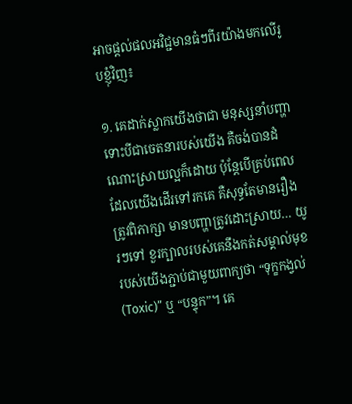អាចផ្តល់ផលអវិជ្ជមានធំៗពីរយ៉ាងមកលើរូបខ្ញុំវិញ៖

១. គេដាក់ស្លាកយើងថាជា មនុស្សនាំបញ្ហា ទោះបីជាចេតនារបស់យើង គឺចង់បានដំណោះស្រាយល្អក៏ដោយ ប៉ុន្តែបើគ្រប់ពេលដែលយើងដើរទៅរកគេ គឺសុទ្ធតែមានរឿងត្រូវពិភាក្សា មានបញ្ហាត្រូវដោះស្រាយ… យូរៗទៅ ខួរក្បាលរបស់គេនឹងកត់សម្គាល់មុខរបស់យើងភ្ជាប់ជាមួយពាក្យថា “ទុក្ខកង្វល់ (Toxic)” ឬ “បន្ទុក”។ គេ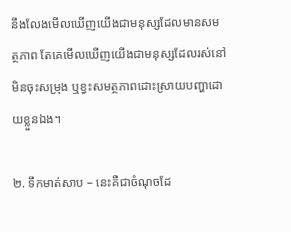នឹងលែងមើលឃើញយើងជាមនុស្សដែលមានសមត្ថភាព តែគេមើលឃើញយើងជាមនុស្សដែលរស់នៅមិនចុះសម្រុង ឬខ្វះសមត្ថភាពដោះស្រាយបញ្ហាដោយខ្លួនឯង។

២. ទឹកមាត់សាប – នេះគឺជាចំណុចដែ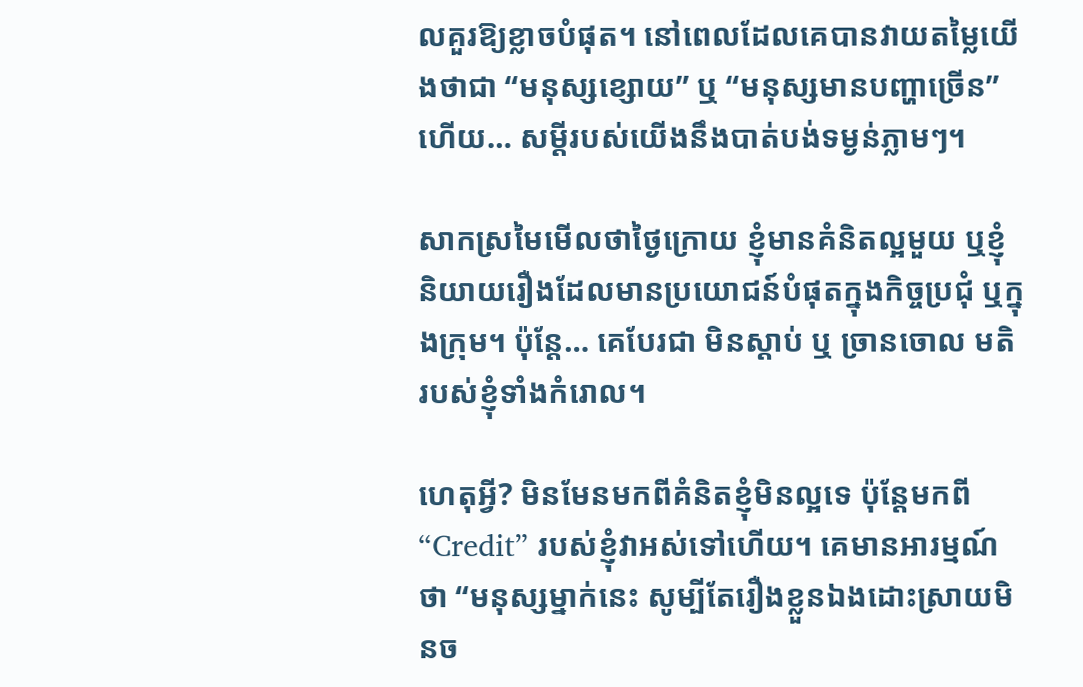លគួរឱ្យខ្លាចបំផុត។ នៅពេលដែលគេបានវាយតម្លៃយើងថាជា “មនុស្សខ្សោយ” ឬ “មនុស្សមានបញ្ហាច្រើន” ហើយ… សម្តីរបស់យើងនឹងបាត់បង់ទម្ងន់ភ្លាមៗ។

សាកស្រមៃមើលថាថ្ងៃក្រោយ ខ្ញុំមានគំនិតល្អមួយ ឬខ្ញុំនិយាយរឿងដែលមានប្រយោជន៍បំផុតក្នុងកិច្ចប្រជុំ ឬក្នុងក្រុម។ ប៉ុន្តែ… គេបែរជា មិនស្តាប់ ឬ ច្រានចោល មតិរបស់ខ្ញុំទាំងកំរោល។

ហេតុអ្វី? មិនមែនមកពីគំនិតខ្ញុំមិនល្អទេ ប៉ុន្តែមកពី “Credit” របស់ខ្ញុំវាអស់ទៅហើយ។ គេមានអារម្មណ៍ថា “មនុស្សម្នាក់នេះ សូម្បីតែរឿងខ្លួនឯងដោះស្រាយមិនច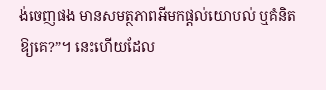ង់ចេញផង មានសមត្ថភាពអីមកផ្តល់យោបល់ ឬគំនិតឱ្យគេ?”។ នេះហើយដែល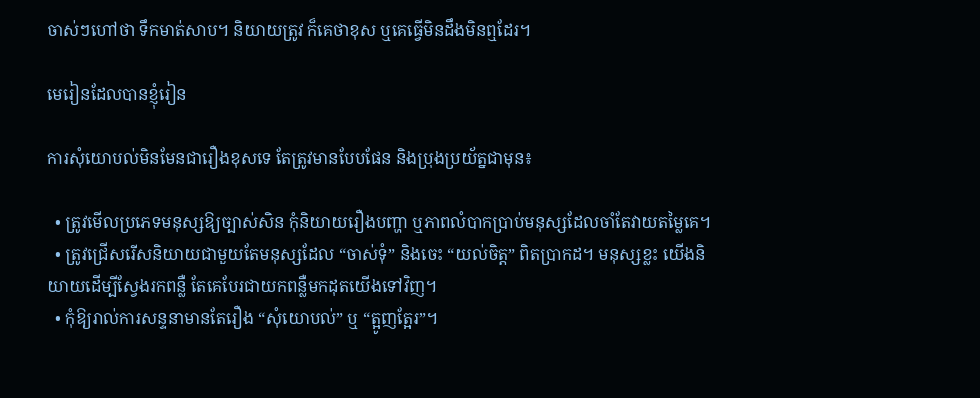ចាស់ៗហៅថា ទឹកមាត់សាប។ និយាយត្រូវ ក៏គេថាខុស ឬគេធ្វើមិនដឹងមិនឮដែរ។

មេរៀនដែលបានខ្ញុំរៀន

ការសុំយោបល់មិនមែនជារឿងខុសទេ តែត្រូវមានបែបផែន និងប្រុងប្រយ័ត្នជាមុន៖

  • ត្រូវមើលប្រភេទមនុស្សឱ្យច្បាស់សិន កុំនិយាយរឿងបញ្ហា ឬភាពលំបាកប្រាប់មនុស្សដែលចាំតែវាយតម្លៃគេ។
  • ត្រូវជ្រើសរើសនិយាយជាមួយតែមនុស្សដែល “ចាស់ទុំ” និងចេះ “យល់ចិត្ត” ពិតប្រាកដ។ មនុស្សខ្លះ យើងនិយាយដើម្បីស្វែងរកពន្លឺ តែគេបែរជាយកពន្លឺមកដុតយើងទៅវិញ។
  • កុំឱ្យរាល់ការសន្ទនាមានតែរឿង “សុំយោបល់” ឬ “ត្អូញត្អែរ”។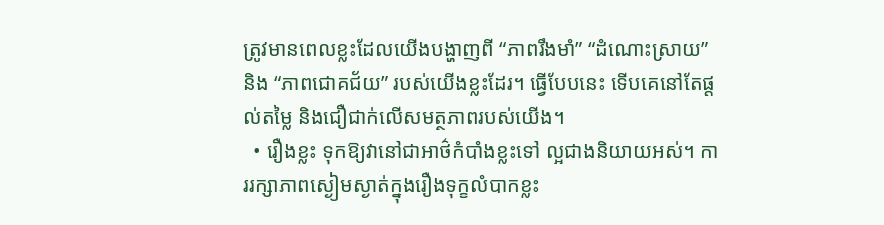ត្រូវមានពេលខ្លះដែលយើងបង្ហាញពី “ភាពរឹងមាំ” “ដំណោះស្រាយ” និង “ភាពជោគជ័យ” របស់យើងខ្លះដែរ។ ធ្វើបែបនេះ ទើបគេនៅតែផ្តល់តម្លៃ និងជឿជាក់លើសមត្ថភាពរបស់យើង។
  • រឿងខ្លះ ទុកឱ្យវានៅជាអាថ៌កំបាំងខ្លះទៅ ល្អជាងនិយាយអស់។ ការរក្សាភាពស្ងៀមស្ងាត់ក្នុងរឿងទុក្ខលំបាកខ្លះ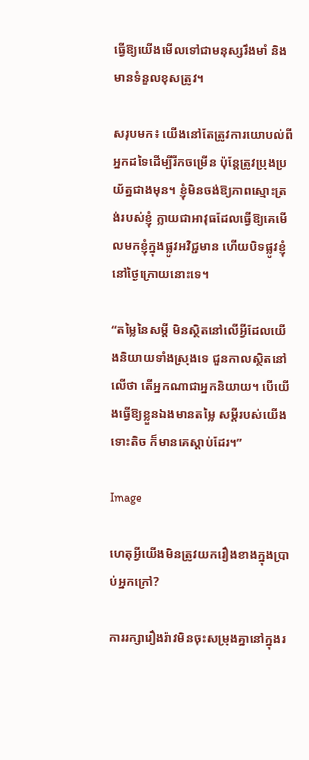ធ្វើឱ្យយើងមើលទៅជាមនុស្សរឹងមាំ និងមានទំនួលខុសត្រូវ។

សរុបមក៖ យើងនៅតែត្រូវការយោបល់ពីអ្នកដទៃដើម្បីរីកចម្រើន ប៉ុន្តែត្រូវប្រុងប្រយ័ត្នជាងមុន។ ខ្ញុំមិនចង់ឱ្យភាពស្មោះត្រង់របស់ខ្ញុំ ក្លាយជាអាវុធដែលធ្វើឱ្យគេមើលមកខ្ញុំក្នុងផ្លូវអវិជ្ជមាន ហើយបិទផ្លូវខ្ញុំនៅថ្ងៃក្រោយនោះទេ។

“តម្លៃនៃសម្តី មិនស្ថិតនៅលើអ្វីដែលយើងនិយាយទាំងស្រុងទេ ជួនកាលស្ថិតនៅលើថា តើអ្នកណាជាអ្នកនិយាយ។ បើយើងធ្វើឱ្យខ្លួនឯងមានតម្លៃ សម្តីរបស់យើងទោះតិច ក៏មានគេស្តាប់ដែរ។”

Image

ហេតុអ្វីយើងមិនត្រូវយករឿងខាងក្នុងប្រាប់អ្នកក្រៅ?

ការរក្សារឿងរ៉ាវមិនចុះសម្រុងគ្នានៅក្នុងរ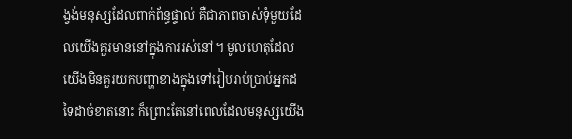ង្វង់មនុស្សដែលពាក់ព័ន្ធផ្ទាល់ គឺជាភាពចាស់ទុំមួយដែលយើងគួរមាននៅក្នុងការរស់នៅ។ មូលហេតុដែលយើងមិនគួរយកបញ្ហាខាងក្នុងទៅរៀបរាប់ប្រាប់អ្នកដទៃដាច់ខាតនោះ ក៏ព្រោះតែនៅពេលដែលមនុស្សយើង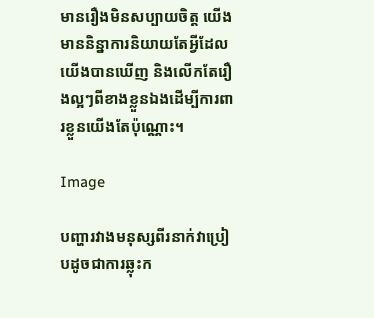មានរឿងមិនសប្បាយចិត្ត យើងមាននិន្នាការនិយាយតែអ្វីដែលយើងបានឃើញ និងលើកតែរឿងល្អៗពីខាងខ្លួនឯងដើម្បីការពារខ្លួនយើងតែប៉ុណ្ណោះ។

Image

បញ្ហារវាងមនុស្សពីរនាក់វាប្រៀបដូចជាការឆ្លុះក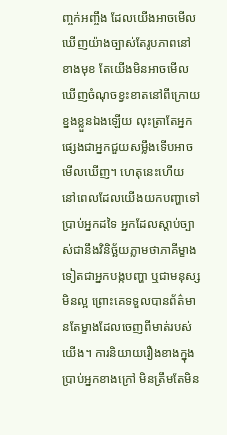ញ្ចក់អញ្ចឹង ដែលយើងអាចមើលឃើញយ៉ាងច្បាស់តែរូបភាពនៅខាងមុខ តែយើងមិនអាចមើលឃើញចំណុចខ្វះខាតនៅពីក្រោយខ្នងខ្លួនឯងឡើយ លុះត្រាតែអ្នកផ្សេងជាអ្នកជួយសម្លឹងទើបអាចមើលឃើញ។ ហេតុនេះហើយ នៅពេលដែលយើងយកបញ្ហាទៅប្រាប់អ្នកដទៃ អ្នកដែលស្តាប់ច្បាស់ជានឹងវិនិច្ឆ័យភ្លាមថាភាគីម្ខាងទៀតជាអ្នកបង្កបញ្ហា ឬជាមនុស្សមិនល្អ ព្រោះគេទទួលបានព័ត៌មានតែម្ខាងដែលចេញពីមាត់របស់យើង។ ការនិយាយរឿងខាងក្នុងប្រាប់អ្នកខាងក្រៅ មិនត្រឹមតែមិន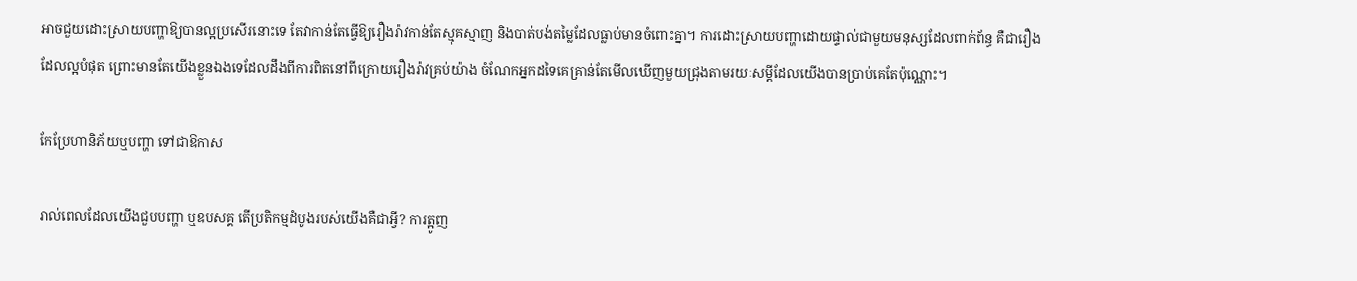អាចជួយដោះស្រាយបញ្ហាឱ្យបានល្អប្រសើរនោះទេ តែវាកាន់តែធ្វើឱ្យរឿងរ៉ាវកាន់តែស្មុគស្មាញ និងបាត់បង់តម្លៃដែលធ្លាប់មានចំពោះគ្នា។ ការដោះស្រាយបញ្ហាដោយផ្ទាល់ជាមួយមនុស្សដែលពាក់ព័ន្ធ គឺជារឿងដែលល្អបំផុត ព្រោះមានតែយើងខ្លួនឯងទេដែលដឹងពីការពិតនៅពីក្រោយរឿងរ៉ាវគ្រប់យ៉ាង ចំណែកអ្នកដទៃគេគ្រាន់តែមើលឃើញមួយជ្រុងតាមរយៈសម្តីដែលយើងបានប្រាប់គេតែប៉ុណ្ណោះ។

កែប្រែហានិភ័យឬបញ្ហា ទៅជាឱកាស

រាល់ពេលដែលយើងជួបបញ្ហា ឬឧបសគ្គ តើប្រតិកម្មដំបូងរបស់យើងគឺជាអ្វី? ការត្អូញ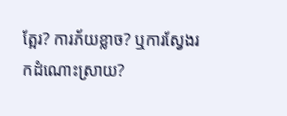ត្អែរ? ការភ័យខ្លាច? ឬការស្វែងរកដំណោះស្រាយ?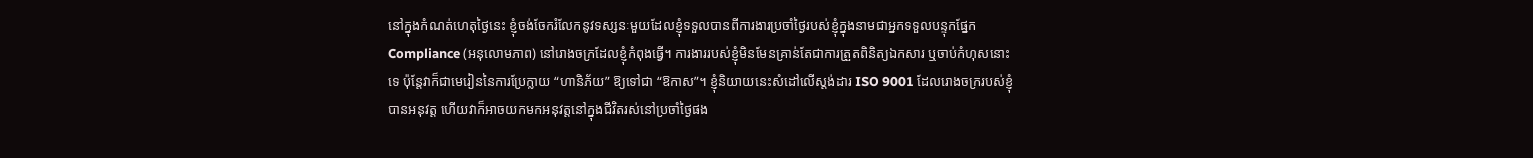នៅក្នុងកំណត់ហេតុថ្ងៃនេះ ខ្ញុំចង់ចែករំលែកនូវទស្សនៈមួយដែលខ្ញុំទទួលបានពីការងារប្រចាំថ្ងៃរបស់ខ្ញុំក្នុងនាមជាអ្នកទទួលបន្ទុកផ្នែក Compliance (អនុលោមភាព) នៅរោងចក្រដែលខ្ញុំកំពុងធ្វើ។ ការងាររបស់ខ្ញុំមិនមែនគ្រាន់តែជាការត្រួតពិនិត្យឯកសារ ឬចាប់កំហុសនោះទេ ប៉ុន្តែវាក៏ជាមេរៀននៃការប្រែក្លាយ “ហានិភ័យ” ឱ្យទៅជា “ឱកាស”។ ខ្ញុំនិយាយនេះសំដៅលើស្តង់ដារ ISO 9001 ដែលរោងចក្ររបស់ខ្ញុំបានអនុវត្ត ហើយវាក៏អាចយកមកអនុវត្តនៅក្នុងជីវិតរស់នៅប្រចាំថ្ងៃផង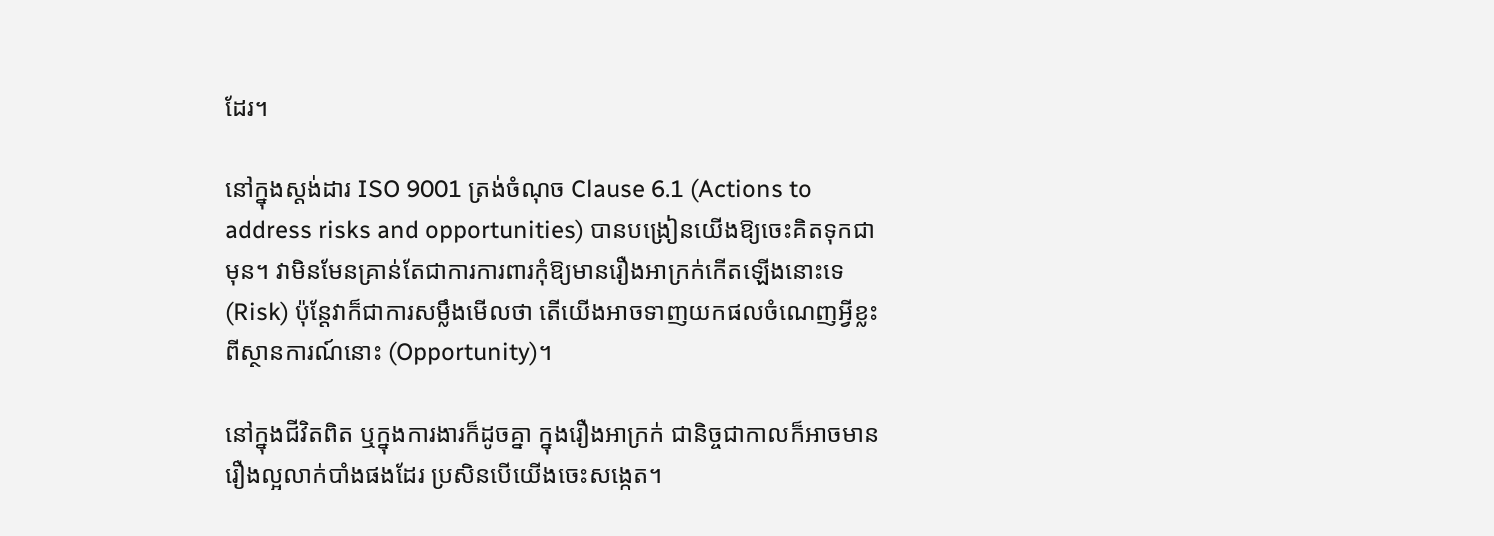ដែរ។

នៅក្នុងស្តង់ដារ ISO 9001 ត្រង់ចំណុច Clause 6.1 (Actions to address risks and opportunities) បានបង្រៀនយើងឱ្យចេះគិតទុកជាមុន។ វាមិនមែនគ្រាន់តែជាការការពារកុំឱ្យមានរឿងអាក្រក់កើតឡើងនោះទេ (Risk) ប៉ុន្តែវាក៏ជាការសម្លឹងមើលថា តើយើងអាចទាញយកផលចំណេញអ្វីខ្លះពីស្ថានការណ៍នោះ (Opportunity)។

នៅក្នុងជីវិតពិត ឬក្នុងការងារក៏ដូចគ្នា ក្នុងរឿងអាក្រក់ ជានិច្ចជាកាលក៏អាចមានរឿងល្អលាក់បាំងផងដែរ ប្រសិនបើយើងចេះសង្កេត។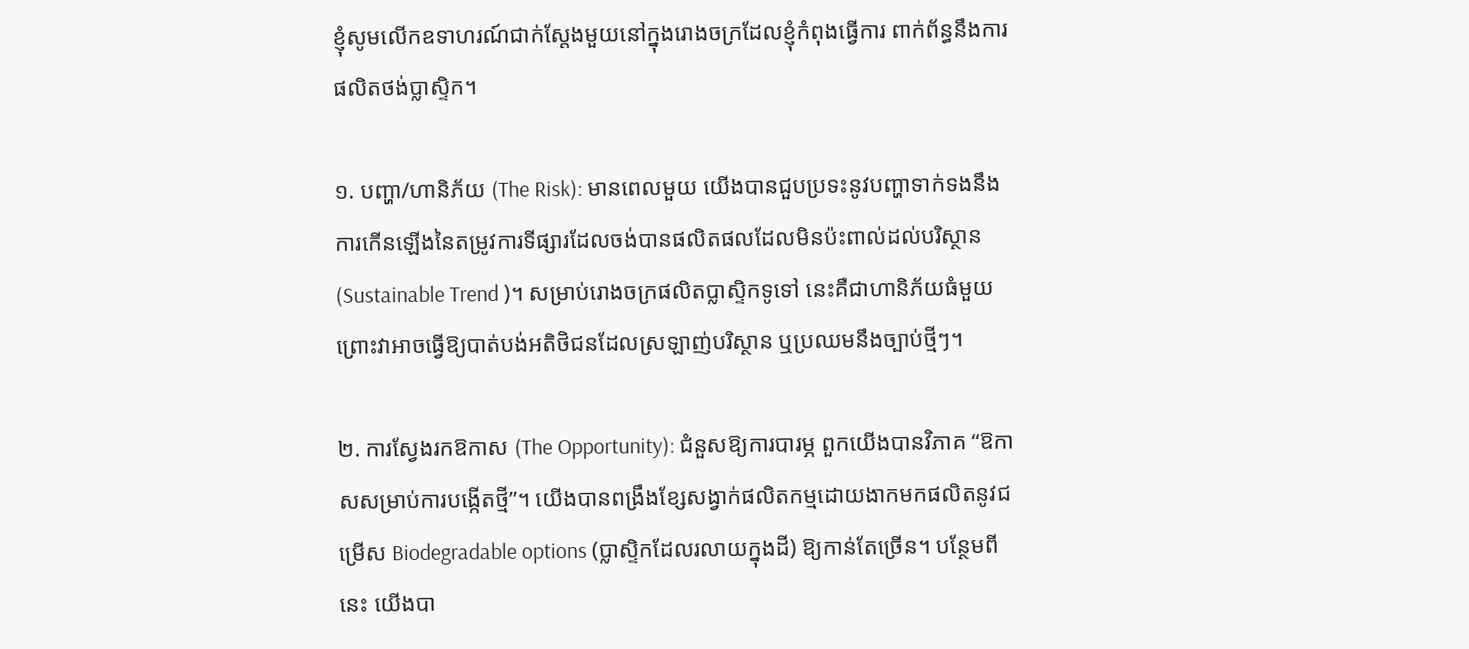ខ្ញុំសូមលើកឧទាហរណ៍ជាក់ស្តែងមួយនៅក្នុងរោងចក្រដែលខ្ញុំកំពុងធ្វើការ ពាក់ព័ន្ធនឹងការផលិតថង់ប្លាស្ទិក។

១. បញ្ហា/ហានិភ័យ (The Risk): មានពេលមួយ យើងបានជួបប្រទះនូវបញ្ហាទាក់ទងនឹងការកើនឡើងនៃតម្រូវការទីផ្សារដែលចង់បានផលិតផលដែលមិនប៉ះពាល់ដល់បរិស្ថាន (Sustainable Trend )។ សម្រាប់រោងចក្រផលិតប្លាស្ទិកទូទៅ នេះគឺជាហានិភ័យធំមួយ ព្រោះវាអាចធ្វើឱ្យបាត់បង់អតិថិជនដែលស្រឡាញ់បរិស្ថាន ឬប្រឈមនឹងច្បាប់ថ្មីៗ។

២. ការស្វែងរកឱកាស (The Opportunity): ជំនួសឱ្យការបារម្ភ ពួកយើងបានវិភាគ “ឱកាសសម្រាប់ការបង្កើតថ្មី”។ យើងបានពង្រឹងខ្សែសង្វាក់ផលិតកម្មដោយងាកមកផលិតនូវជម្រើស Biodegradable options (ប្លាស្ទិកដែលរលាយក្នុងដី) ឱ្យកាន់តែច្រើន។ បន្ថែមពីនេះ យើងបា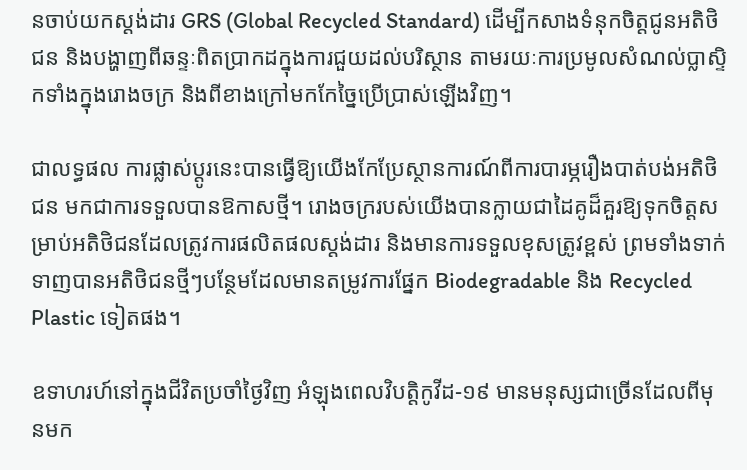នចាប់យកស្តង់ដារ GRS (Global Recycled Standard) ដើម្បីកសាងទំនុកចិត្តជូនអតិថិជន និងបង្ហាញពីឆន្ទៈពិតប្រាកដក្នុងការជួយដល់បរិស្ថាន តាមរយៈការប្រមូលសំណល់ប្លាស្ទិកទាំងក្នុងរោងចក្រ និងពីខាងក្រៅមកកែច្នៃប្រើប្រាស់ឡើងវិញ។

ជាលទ្ធផល ការផ្លាស់ប្តូរនេះបានធ្វើឱ្យយើងកែប្រែស្ថានការណ៍ពីការបារម្ភរឿងបាត់បង់អតិថិជន មកជាការទទួលបានឱកាសថ្មី។ រោងចក្ររបស់យើងបានក្លាយជាដៃគូដ៏គួរឱ្យទុកចិត្តសម្រាប់អតិថិជនដែលត្រូវការផលិតផលស្តង់ដារ និងមានការទទួលខុសត្រូវខ្ពស់ ព្រមទាំងទាក់ទាញបានអតិថិជនថ្មីៗបន្ថែមដែលមានតម្រូវការផ្នែក Biodegradable និង Recycled Plastic ទៀតផង។

ឧទាហរហ៍នៅក្នុងជីវិតប្រចាំថ្ងៃវិញ អំឡុងពេលវិបត្តិកូវីដ-១៩ មានមនុស្សជាច្រើនដែលពីមុនមក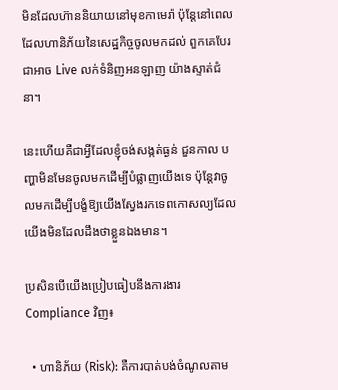មិនដែលហ៊ាននិយាយនៅមុខកាមេរ៉ា ប៉ុន្តែនៅពេលដែលហានិភ័យនៃសេដ្ឋកិច្ចចូលមកដល់ ពួកគេបែរជាអាច Live លក់ទំនិញអនឡាញ យ៉ាងស្ទាត់ជំនា។

នេះហើយគឺជាអ្វីដែលខ្ញុំចង់សង្កត់ធ្ងន់ ជួនកាល បញ្ហាមិនមែនចូលមកដើម្បីបំផ្លាញយើងទេ ប៉ុន្តែវាចូលមកដើម្បីបង្ខំឱ្យយើងស្វែងរកទេពកោសល្យដែលយើងមិនដែលដឹងថាខ្លួនឯងមាន។

ប្រសិនបើយើងប្រៀបធៀបនឹងការងារ Compliance វិញ៖

  • ហានិភ័យ (Risk): គឺការបាត់បង់ចំណូលតាម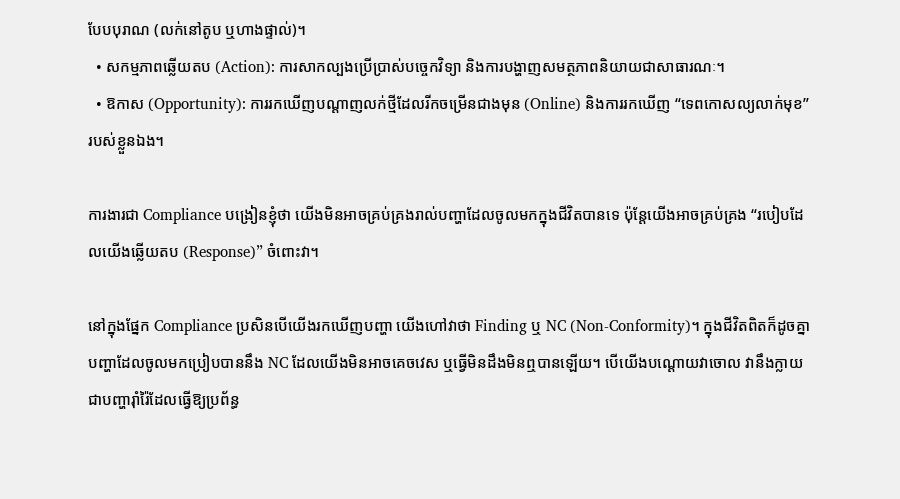បែបបុរាណ (លក់នៅតូប ឬហាងផ្ទាល់)។
  • សកម្មភាពឆ្លើយតប (Action): ការសាកល្បងប្រើប្រាស់បច្ចេកវិទ្យា និងការបង្ហាញសមត្ថភាពនិយាយជាសាធារណៈ។
  • ឱកាស (Opportunity): ការរកឃើញបណ្តាញលក់ថ្មីដែលរីកចម្រើនជាងមុន (Online) និងការរកឃើញ “ទេពកោសល្យលាក់មុខ” របស់ខ្លួនឯង។

ការងារជា Compliance បង្រៀនខ្ញុំថា យើងមិនអាចគ្រប់គ្រងរាល់បញ្ហាដែលចូលមកក្នុងជីវិតបានទេ ប៉ុន្តែយើងអាចគ្រប់គ្រង “របៀបដែលយើងឆ្លើយតប (Response)” ចំពោះវា។

នៅក្នុងផ្នែក Compliance ប្រសិនបើយើងរកឃើញបញ្ហា យើងហៅវាថា Finding ឬ NC (Non-Conformity)។ ក្នុងជីវិតពិតក៏ដូចគ្នា បញ្ហាដែលចូលមកប្រៀបបាននឹង NC ដែលយើងមិនអាចគេចវេស ឬធ្វើមិនដឹងមិនឮបានឡើយ។ បើយើងបណ្តោយវាចោល វានឹងក្លាយជាបញ្ហារ៉ាំរ៉ៃដែលធ្វើឱ្យប្រព័ន្ធ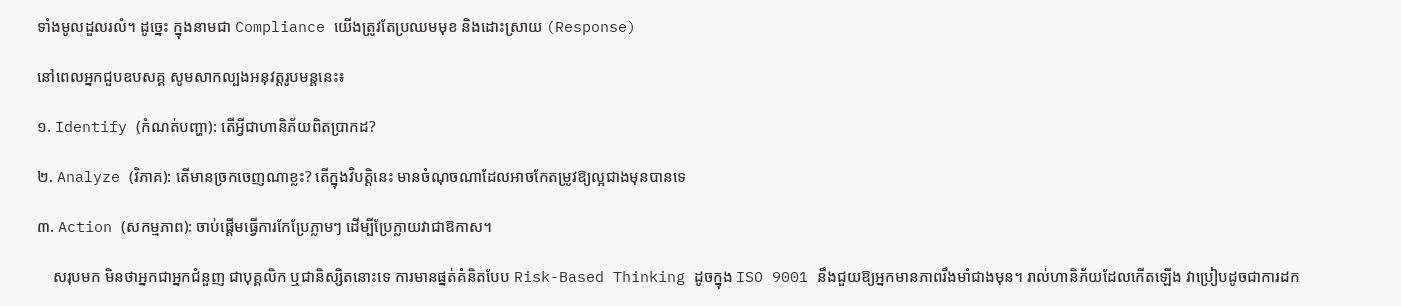ទាំងមូលដួលរលំ។ ដូច្នេះ ក្នុងនាមជា Compliance យើងត្រូវតែប្រឈមមុខ និងដោះស្រាយ (Response)

នៅពេលអ្នកជួបឧបសគ្គ សូមសាកល្បងអនុវត្តរូបមន្តនេះ៖

១. Identify (កំណត់បញ្ហា): តើអ្វីជាហានិភ័យពិតប្រាកដ?

២. Analyze (វិភាគ): តើមានច្រកចេញណាខ្លះ? តើក្នុងវិបត្តិនេះ មានចំណុចណាដែលអាចកែតម្រូវឱ្យល្អជាងមុនបានទេ

៣. Action (សកម្មភាព): ចាប់ផ្តើមធ្វើការកែប្រែភ្លាមៗ ដើម្បីប្រែក្លាយវាជាឱកាស។

    សរុបមក មិនថាអ្នកជាអ្នកជំនួញ ជាបុគ្គលិក ឬជានិស្សិតនោះទេ ការមានផ្នត់គំនិតបែប Risk-Based Thinking ដូចក្នុង ISO 9001 នឹងជួយឱ្យអ្នកមានភាពរឹងមាំជាងមុន។ រាល់ហានិភ័យដែលកើតឡើង វាប្រៀបដូចជាការដក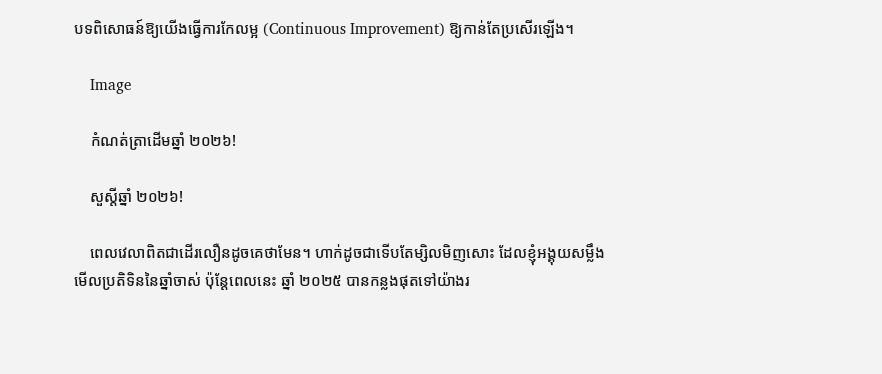បទពិសោធន៍ឱ្យយើងធ្វើការកែលម្អ (Continuous Improvement) ឱ្យកាន់តែប្រសើរឡើង។

    Image

    កំណត់ត្រាដើមឆ្នាំ ២០២៦!

    សួស្ដីឆ្នាំ ២០២៦!

    ពេលវេលាពិតជាដើរលឿនដូចគេថាមែន។ ហាក់ដូចជាទើបតែម្សិលមិញសោះ ដែលខ្ញុំអង្គុយសម្លឹងមើលប្រតិទិននៃឆ្នាំចាស់ ប៉ុន្តែពេលនេះ ឆ្នាំ ២០២៥ បានកន្លងផុតទៅយ៉ាងរ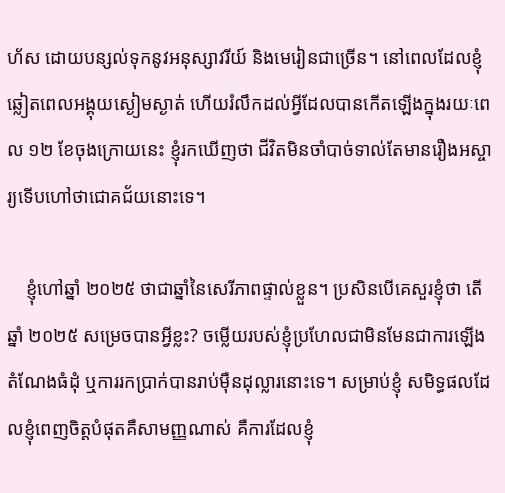ហ័ស ដោយបន្សល់ទុកនូវអនុស្សាវរីយ៍ និងមេរៀនជាច្រើន។ នៅពេលដែលខ្ញុំឆ្លៀតពេលអង្គុយស្ងៀមស្ងាត់ ហើយរំលឹកដល់អ្វីដែលបានកើតឡើងក្នុងរយៈពេល ១២ ខែចុងក្រោយនេះ ខ្ញុំរកឃើញថា ជីវិតមិនចាំបាច់ទាល់តែមានរឿងអស្ចារ្យទើបហៅថាជោគជ័យនោះទេ។

    ខ្ញុំហៅឆ្នាំ ២០២៥ ថាជាឆ្នាំនៃសេរីភាពផ្ទាល់ខ្លួន។ ប្រសិនបើគេសួរខ្ញុំថា តើឆ្នាំ ២០២៥ សម្រេចបានអ្វីខ្លះ? ចម្លើយរបស់ខ្ញុំប្រហែលជាមិនមែនជាការឡើងតំណែងធំដុំ ឬការរកប្រាក់បានរាប់ម៉ឺនដុល្លារនោះទេ។ សម្រាប់ខ្ញុំ សមិទ្ធផលដែលខ្ញុំពេញចិត្តបំផុតគឺសាមញ្ញណាស់ គឺការដែលខ្ញុំ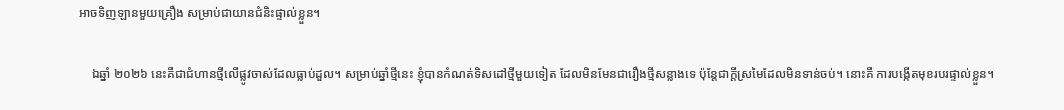អាចទិញឡានមួយគ្រឿង សម្រាប់ជាយានជំនិះផ្ទាល់ខ្លួន។

    ឯឆ្នាំ ២០២៦ នេះគឺជាជំហានថ្មីលើផ្លូវចាស់ដែលធ្លាប់ដួល។ សម្រាប់ឆ្នាំថ្មីនេះ ខ្ញុំបានកំណត់ទិសដៅថ្មីមួយទៀត ដែលមិនមែនជារឿងថ្មីសន្លាងទេ ប៉ុន្តែជាក្តីស្រមៃដែលមិនទាន់ចប់។ នោះគឺ ការបង្កើតមុខរបរផ្ទាល់ខ្លួន។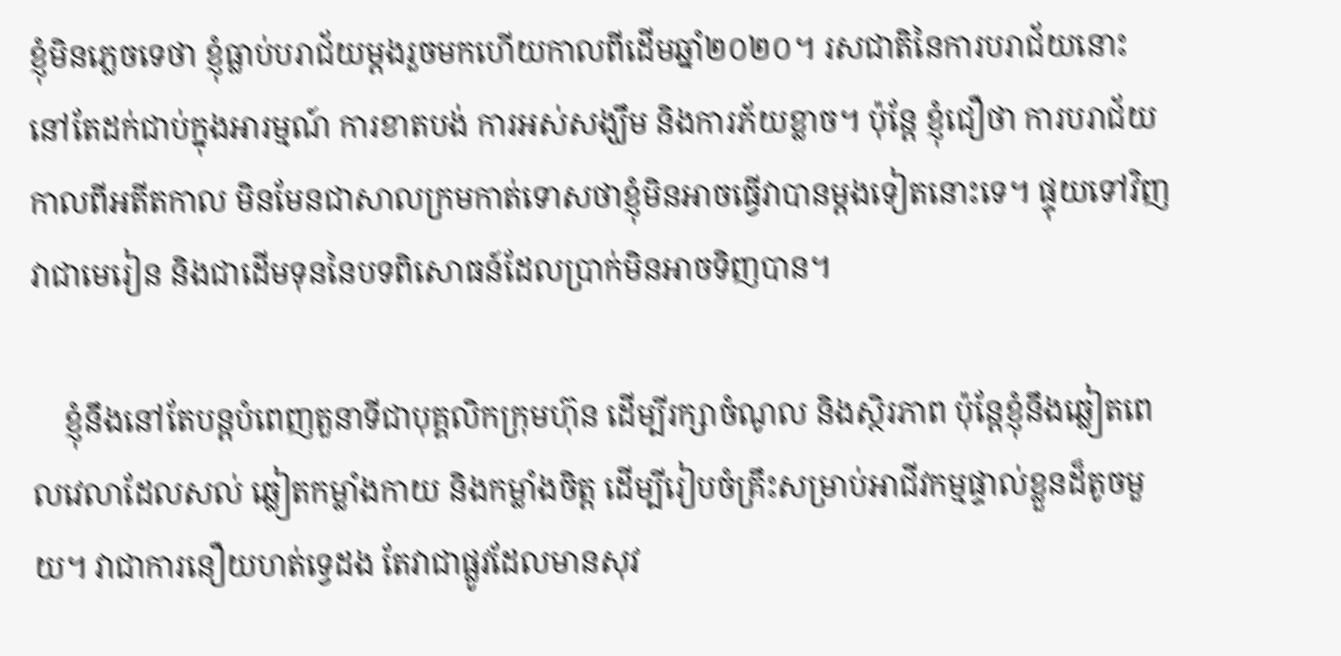ខ្ញុំមិនភ្លេចទេថា ខ្ញុំធ្លាប់បរាជ័យម្តងរួចមកហើយកាលពីដើមឆ្នាំ២០២០។ រសជាតិនៃការបរាជ័យនោះនៅតែដក់ជាប់ក្នុងអារម្មណ៍ ការខាតបង់ ការអស់សង្ឃឹម និងការភ័យខ្លាច។ ប៉ុន្តែ ខ្ញុំជឿថា ការបរាជ័យកាលពីអតីតកាល មិនមែនជាសាលក្រមកាត់ទោសថាខ្ញុំមិនអាចធ្វើវាបានម្តងទៀតនោះទេ។ ផ្ទុយទៅវិញ វាជាមេរៀន និងជាដើមទុននៃបទពិសោធន៍ដែលប្រាក់មិនអាចទិញបាន។

    ខ្ញុំនឹងនៅតែបន្តបំពេញតួនាទីជាបុគ្គលិកក្រុមហ៊ុន ដើម្បីរក្សាចំណូល និងស្ថិរភាព ប៉ុន្តែខ្ញុំនឹងឆ្លៀតពេលវេលាដែលសល់ ឆ្លៀតកម្លាំងកាយ និងកម្លាំងចិត្ត ដើម្បីរៀបចំគ្រឹះសម្រាប់អាជីវកម្មផ្ទាល់ខ្លួនដ៏តូចមួយ។ វាជាការនឿយហត់ទ្វេដង តែវាជាផ្លូវដែលមានសុវ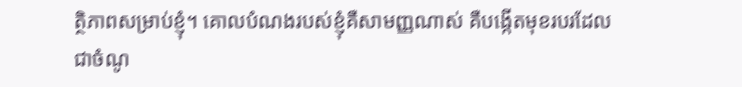ត្ថិភាពសម្រាប់ខ្ញុំ។ គោលបំណងរបស់ខ្ញុំគឺសាមញ្ញណាស់ គឺបង្កើតមុខរបរដែលជាចំណូ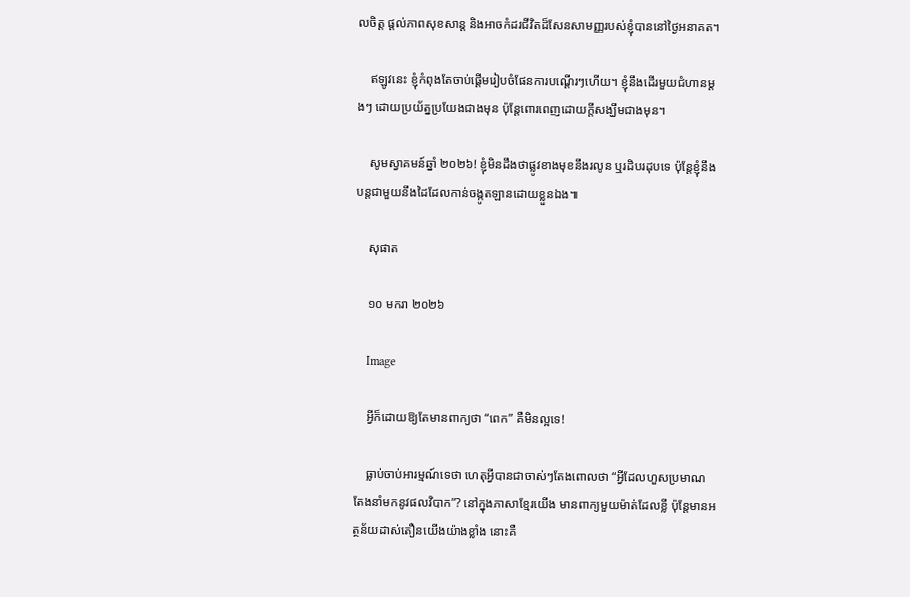លចិត្ត ផ្តល់ភាពសុខសាន្ត និងអាចកំដរជីវិតដ៏សែនសាមញ្ញរបស់ខ្ញុំបាននៅថ្ងៃអនាគត។

    ឥឡូវនេះ ខ្ញុំកំពុងតែចាប់ផ្តើមរៀបចំផែនការបណ្តើរៗហើយ។ ខ្ញុំនឹងដើរមួយជំហានម្តងៗ ដោយប្រយ័ត្នប្រយែងជាងមុន ប៉ុន្តែពោរពេញដោយក្តីសង្ឃឹមជាងមុន។

    សូមស្វាគមន៍ឆ្នាំ ២០២៦! ខ្ញុំមិនដឹងថាផ្លូវខាងមុខនឹងរលូន ឬរដិបរដុបទេ ប៉ុន្តែខ្ញុំនឹងបន្តជាមួយនឹងដៃដែលកាន់ចង្កូតឡានដោយខ្លួនឯង៕

    សុផាត

    ១០ មករា ២០២៦

    Image

    អ្វីក៏ដោយឱ្យតែមានពាក្យថា “ពេក” គឺមិនល្អទេ!

    ធ្លាប់ចាប់អារម្មណ៍ទេថា ហេតុអ្វីបានជាចាស់ៗតែងពោលថា “អ្វីដែលហួសប្រមាណ តែងនាំមកនូវផលវិបាក”? នៅក្នុងភាសាខ្មែរយើង មានពាក្យមួយម៉ាត់ដែលខ្លី ប៉ុន្តែមានអត្ថន័យដាស់តឿនយើងយ៉ាងខ្លាំង នោះគឺ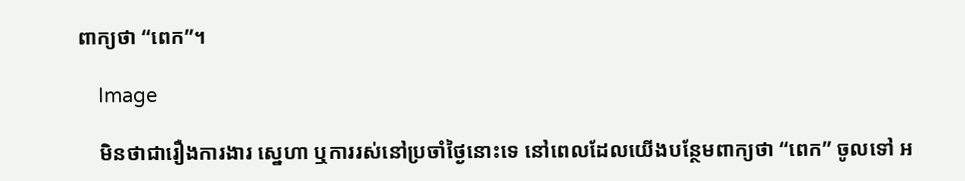ពាក្យថា “ពេក”។

    Image

    មិនថាជារឿងការងារ ស្នេហា ឬការរស់នៅប្រចាំថ្ងៃនោះទេ នៅពេលដែលយើងបន្ថែមពាក្យថា “ពេក” ចូលទៅ អ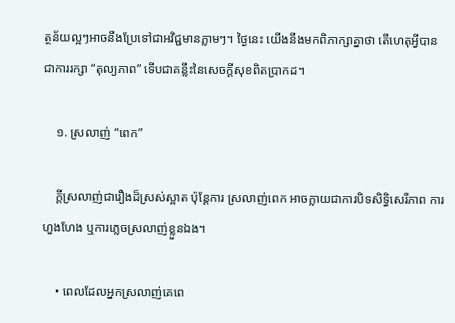ត្ថន័យល្អៗអាចនឹងប្រែទៅជាអវិជ្ជមានភ្លាមៗ។ ថ្ងៃនេះ យើងនឹងមកពិភាក្សាគ្នាថា តើហេតុអ្វីបានជាការរក្សា “តុល្យភាព” ទើបជាគន្លឹះនៃសេចក្តីសុខពិតប្រាកដ។

    ១. ស្រលាញ់ “ពេក”

    ក្តីស្រលាញ់ជារឿងដ៏ស្រស់ស្អាត ប៉ុន្តែការ ស្រលាញ់ពេក អាចក្លាយជាការបិទសិទ្ធិសេរីភាព ការហួងហែង ឬការភ្លេចស្រលាញ់ខ្លួនឯង។

    • ពេលដែលអ្នកស្រលាញ់គេពេ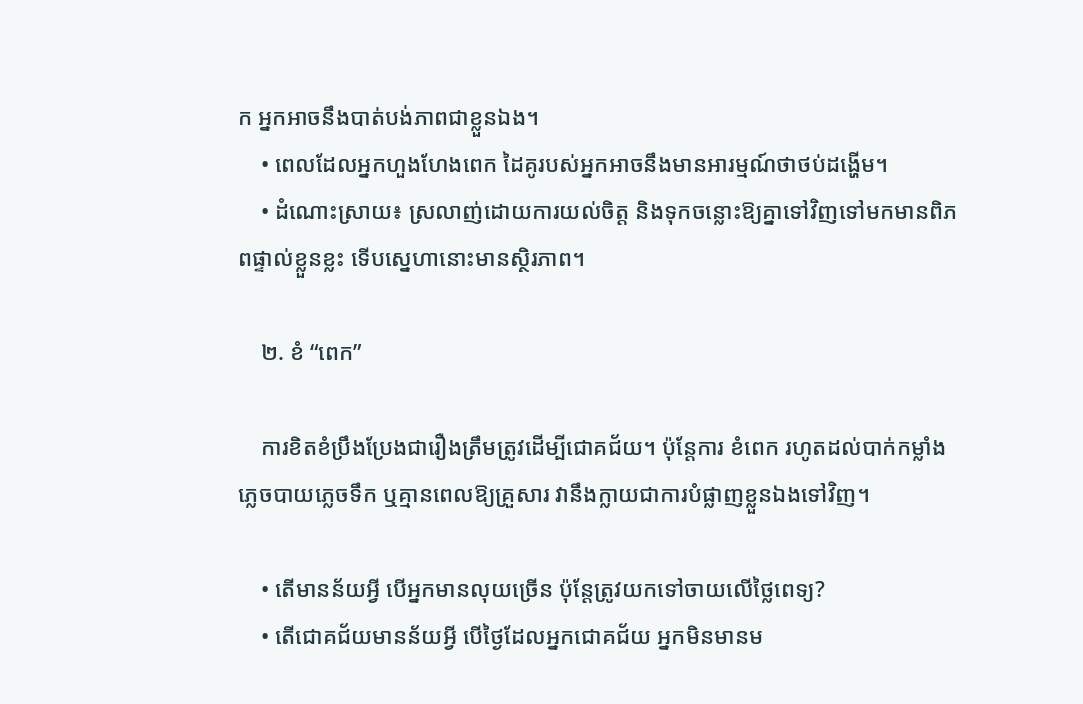ក អ្នកអាចនឹងបាត់បង់ភាពជាខ្លួនឯង។
    • ពេលដែលអ្នកហួងហែងពេក ដៃគូរបស់អ្នកអាចនឹងមានអារម្មណ៍ថាថប់ដង្ហើម។
    • ដំណោះស្រាយ៖ ស្រលាញ់ដោយការយល់ចិត្ត និងទុកចន្លោះឱ្យគ្នាទៅវិញទៅមកមានពិភពផ្ទាល់ខ្លួនខ្លះ ទើបស្នេហានោះមានស្ថិរភាព។

    ២. ខំ “ពេក”

    ការខិតខំប្រឹងប្រែងជារឿងត្រឹមត្រូវដើម្បីជោគជ័យ។ ប៉ុន្តែការ ខំពេក រហូតដល់បាក់កម្លាំង ភ្លេចបាយភ្លេចទឹក ឬគ្មានពេលឱ្យគ្រួសារ វានឹងក្លាយជាការបំផ្លាញខ្លួនឯងទៅវិញ។

    • តើមានន័យអ្វី បើអ្នកមានលុយច្រើន ប៉ុន្តែត្រូវយកទៅចាយលើថ្លៃពេទ្យ?
    • តើជោគជ័យមានន័យអ្វី បើថ្ងៃដែលអ្នកជោគជ័យ អ្នកមិនមានម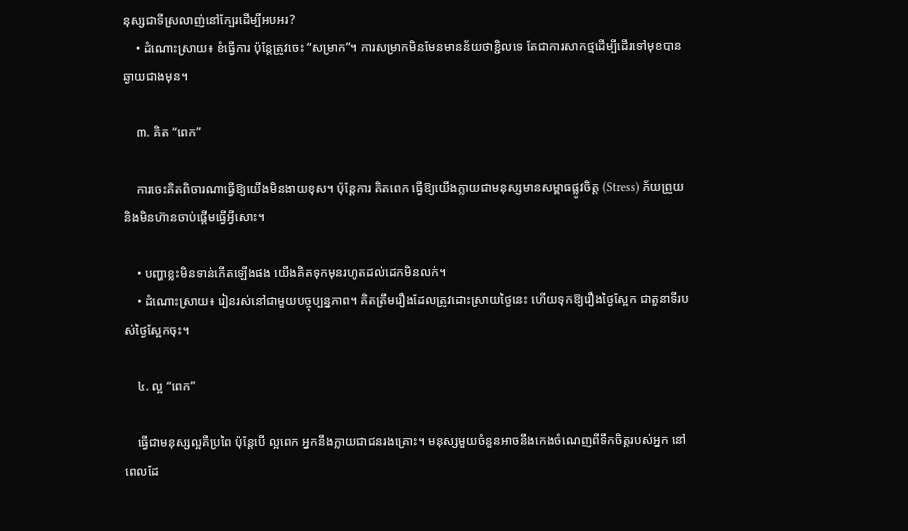នុស្សជាទីស្រលាញ់នៅក្បែរដើម្បីអបអរ?
    • ដំណោះស្រាយ៖ ខំធ្វើការ ប៉ុន្តែត្រូវចេះ “សម្រាក”។ ការសម្រាកមិនមែនមានន័យថាខ្ជិលទេ តែជាការសាកថ្មដើម្បីដើរទៅមុខបានឆ្ងាយជាងមុន។

    ៣. គិត “ពេក”

    ការចេះគិតពិចារណាធ្វើឱ្យយើងមិនងាយខុស។ ប៉ុន្តែការ គិតពេក ធ្វើឱ្យយើងក្លាយជាមនុស្សមានសម្ពាធផ្លូវចិត្ត (Stress) ភ័យព្រួយ និងមិនហ៊ានចាប់ផ្តើមធ្វើអ្វីសោះ។

    • បញ្ហាខ្លះមិនទាន់កើតឡើងផង យើងគិតទុកមុនរហូតដល់ដេកមិនលក់។
    • ដំណោះស្រាយ៖ រៀនរស់នៅជាមួយបច្ចុប្បន្នភាព។ គិតត្រឹមរឿងដែលត្រូវដោះស្រាយថ្ងៃនេះ ហើយទុកឱ្យរឿងថ្ងៃស្អែក ជាតួនាទីរបស់ថ្ងៃស្អែកចុះ។

    ៤. ល្អ “ពេក”

    ធ្វើជាមនុស្សល្អគឺប្រពៃ ប៉ុន្តែបើ ល្អពេក អ្នកនឹងក្លាយជាជនរងគ្រោះ។ មនុស្សមួយចំនួនអាចនឹងកេងចំណេញពីទឹកចិត្តរបស់អ្នក នៅពេលដែ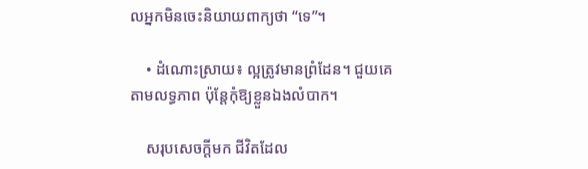លអ្នកមិនចេះនិយាយពាក្យថា “ទេ”។

    • ដំណោះស្រាយ៖ ល្អត្រូវមានព្រំដែន។ ជួយគេតាមលទ្ធភាព ប៉ុន្តែកុំឱ្យខ្លួនឯងលំបាក។

    សរុបសេចក្តីមក ជីវិតដែល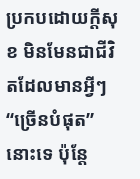ប្រកបដោយក្តីសុខ មិនមែនជាជីវិតដែលមានអ្វីៗ “ច្រើនបំផុត” នោះទេ ប៉ុន្តែ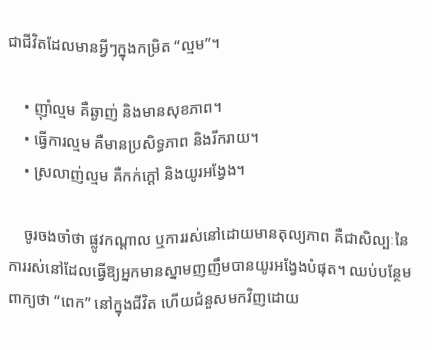ជាជីវិតដែលមានអ្វីៗក្នុងកម្រិត “ល្មម”។

    • ញ៉ាំល្មម គឺឆ្ងាញ់ និងមានសុខភាព។
    • ធ្វើការល្មម គឺមានប្រសិទ្ធភាព និងរីករាយ។
    • ស្រលាញ់ល្មម គឺកក់ក្តៅ និងយូរអង្វែង។

    ចូរចងចាំថា ផ្លូវកណ្តាល ឬការរស់នៅដោយមានតុល្យភាព គឺជាសិល្បៈនៃការរស់នៅដែលធ្វើឱ្យអ្នកមានស្នាមញញឹមបានយូរអង្វែងបំផុត។ ឈប់បន្ថែមពាក្យថា “ពេក” នៅក្នុងជីវិត ហើយជំនួសមកវិញដោយ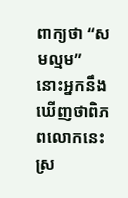ពាក្យថា “សមល្មម” នោះអ្នកនឹងឃើញថាពិភពលោកនេះស្រ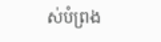ស់បំព្រង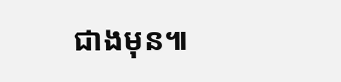ជាងមុន៕